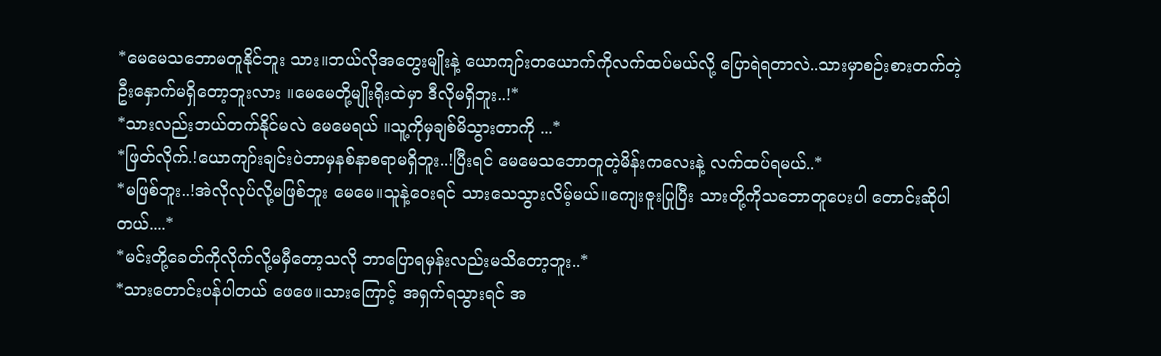*မေမေသဘောမတူနိုင်ဘူး သား။ဘယ်လိုအတွေးမျိုးနဲ့ ယောကျာ်းတယောက်ကိုလက်ထပ်မယ်လို့ ပြောရဲရတာလဲ..သားမှာစဉ်းစားတက်တဲ့ ဦးနှောက်မရှိတော့ဘူးလား ။မေမေတို့မျိုးရိုးထဲမှာ ဒီလိုမရှိဘူး..!*
*သားလည်းဘယ်တက်နိုင်မလဲ မေမေရယ် ။သူ့ကိုမှချစ်မိသွားတာကို ...*
*ဖြတ်လိုက်.!ယောကျာ်းချင်းပဲဘာမှနစ်နာစရာမရှိဘူး..!ပြီးရင် မေမေသဘောတူတဲ့မိန်းကလေးနဲ့ လက်ထပ်ရမယ်..*
*မဖြစ်ဘူး..!အဲလိုလုပ်လို့မဖြစ်ဘူး မေမေ။သူနဲ့ဝေးရင် သားသေသွားလိမ့်မယ်။ကျေးဇူးပြုပြီး သားတို့ကိုသဘောတူပေးပါ တောင်းဆိုပါတယ်....*
*မင်းတို့ခေတ်ကိုလိုက်လို့မမှီတော့သလို ဘာပြောရမှန်းလည်းမသိတော့ဘူး..*
*သားတောင်းပန်ပါတယ် ဖေဖေ။သားကြောင့် အရှက်ရသွားရင် အ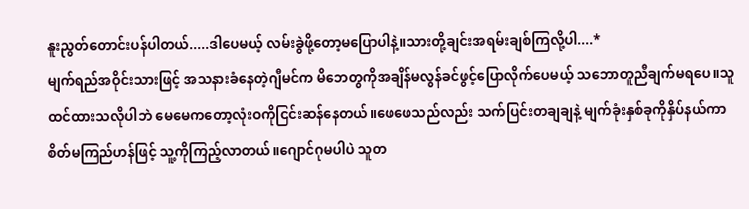နူးညွတ်တောင်းပန်ပါတယ်.....ဒါပေမယ့် လမ်းခွဲဖို့တော့မပြောပါနဲ့။သားတို့ချင်းအရမ်းချစ်ကြလို့ပါ....*
မျက်ရည်အဝိုင်းသားဖြင့် အသနားခံနေတဲ့ဂျီမင်က မိဘေတွကိုအချိန်မလွန်ခင်ဖွင့်ပြောလိုက်ပေမယ့် သဘောတူညီချက်မရပေ။သူထင်ထားသလိုပါဘဲ မေမေကတော့လုံးဝကိုငြင်းဆန်နေတယ်။ဖေဖေသည်လည်း သက်ပြင်းတချချနဲ့ မျက်ခုံးနှစ်ခုကိုနှိပ်နယ်ကာ စိတ်မကြည်ဟန်ဖြင့် သူ့ကိုကြည့်လာတယ်။ဂျောင်ဂုမပါပဲ သူတ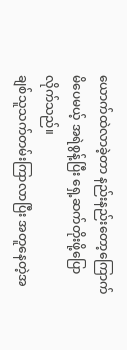ယောက်ထဲလာခဲ့တာ နည်းနည်းတော့ကြောက်မိပေမယ့် အရဲစွန့်ပြီး ရှေ့ဆက်တိုးဖို့ပြောလိုက်သည်။
ချစ်သူသက်တမ်းကြာလာပြီး အတူနေတဲ့အ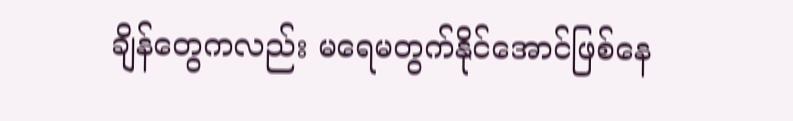ချိန်တွေကလည်း မရေမတွက်နိုင်အောင်ဖြစ်နေ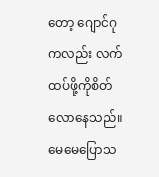တော့ ဂျောင်ဂုကလည်း လက်ထပ်ဖို့ကိုစိတ်လောနေသည်။မေမေပြောသ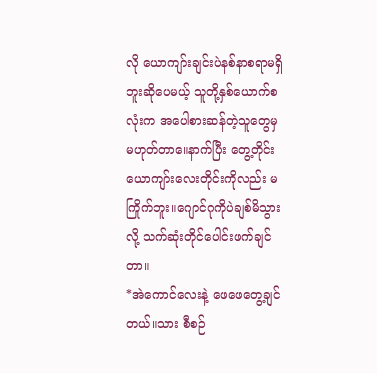လို ယောကျာ်းချင်းပဲနစ်နာစရာမရှိဘူးဆိုပေမယ့် သူတို့နှစ်ယောက်စလုံးက အပေါစားဆန်တဲ့သူတွေမှမဟုတ်တာ။ေနာက်ပြီး တွေ့တိုင်းယောကျာ်းလေးတိုင်းကိုလည်း မကြိုက်ဘူး။ဂျောင်ဂုကိုပဲချစ်မိသွားလို့ သက်ဆုံးတိုင်ပေါင်းဖက်ချင်တာ။
*အဲကောင်လေးနဲ့ ဖေဖေတွေ့ချင်တယ်။သား စီစဉ်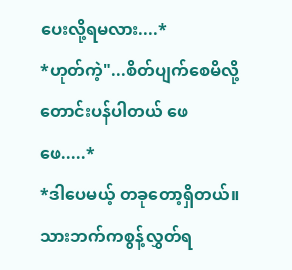ပေးလို့ရမလား....*
*ဟုတ်ကဲ့"...စိတ်ပျက်စေမိလို့တောင်းပန်ပါတယ် ဖေဖေ.....*
*ဒါပေမယ့် တခုတော့ရှိတယ်။သားဘက်ကစွန့်လွှတ်ရ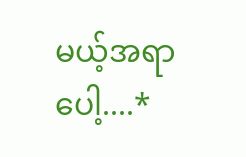မယ့်အရာပေါ့....*